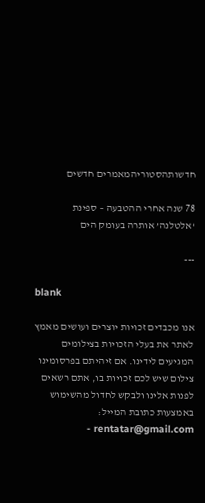חדשותהסטוריהמאמרים חדשים

78 שנה אחרי ההטבעה – ספינת ‘אלטלנה’ אותרה בעומק הים

---

blank

אנו מכבדים זכויות יוצרים ועושים מאמץ לאתר את בעלי הזכויות בצילומים המגיעים לידינו. אם זיהיתם בפרסומינו צילום שיש לכם זכויות בו, אתם רשאים לפנות אלינו ולבקש לחדול מהשימוש באמצעות כתובת המייל: rentatar@gmail.com -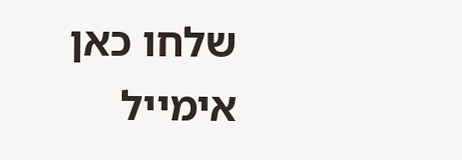שלחו כאן אימייל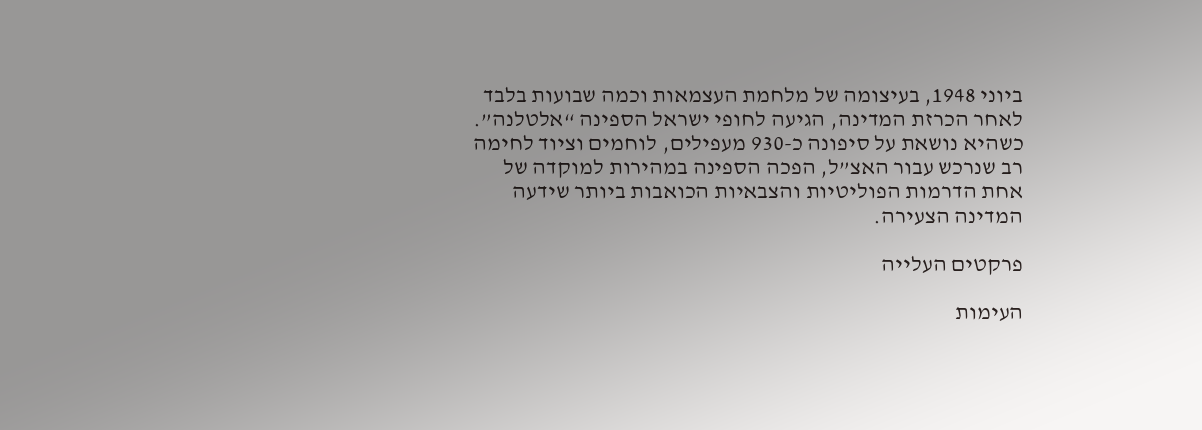ביוני 1948, בעיצומה של מלחמת העצמאות וכמה שבועות בלבד לאחר הכרזת המדינה, הגיעה לחופי ישראל הספינה “אלטלנה”. כשהיא נושאת על סיפונה כ-930 מעפילים, לוחמים וציוד לחימה רב שנרכש עבור האצ”ל, הפכה הספינה במהירות למוקדה של אחת הדרמות הפוליטיות והצבאיות הכואבות ביותר שידעה המדינה הצעירה.

פרקטים העלייה

העימות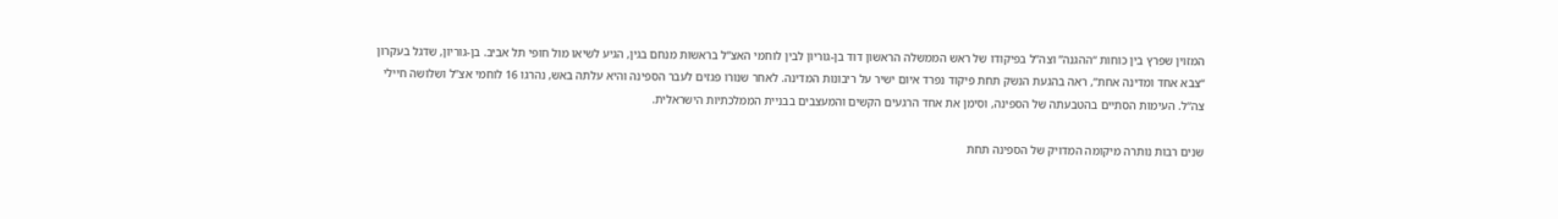המזוין שפרץ בין כוחות “ההגנה” וצה”ל בפיקודו של ראש הממשלה הראשון דוד בן-גוריון לבין לוחמי האצ”ל בראשות מנחם בגין, הגיע לשיאו מול חופי תל אביב. בן-גוריון, שדגל בעקרון “צבא אחד ומדינה אחת”, ראה בהגעת הנשק תחת פיקוד נפרד איום ישיר על ריבונות המדינה. לאחר שנורו פגזים לעבר הספינה והיא עלתה באש, נהרגו 16 לוחמי אצ”ל ושלושה חיילי צה”ל. העימות הסתיים בהטבעתה של הספינה, וסימן את אחד הרגעים הקשים והמעצבים בבניית הממלכתיות הישראלית.

שנים רבות נותרה מיקומה המדויק של הספינה תחת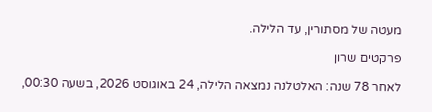מעטה של מסתורין, עד הלילה.

פרקטים שרון

לאחר 78 שנה: האלטלנה נמצאה הלילה, 24 באוגוסט 2026, בשעה 00:30,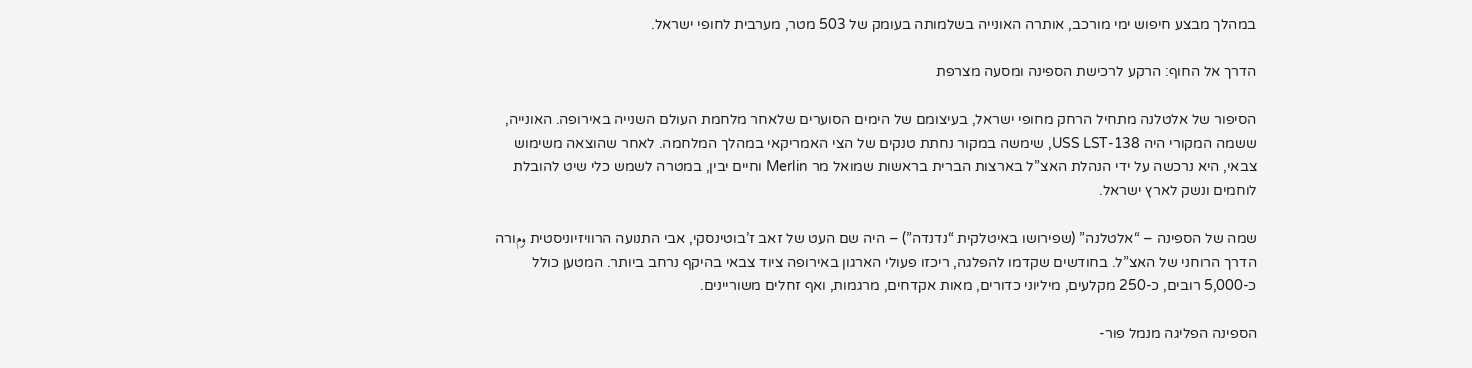במהלך מבצע חיפוש ימי מורכב, אותרה האונייה בשלמותה בעומק של 503 מטר, מערבית לחופי ישראל.

הדרך אל החוף: הרקע לרכישת הספינה ומסעה מצרפת

הסיפור של אלטלנה מתחיל הרחק מחופי ישראל, בעיצומם של הימים הסוערים שלאחר מלחמת העולם השנייה באירופה. האונייה, ששמה המקורי היה USS LST-138, שימשה במקור נחתת טנקים של הצי האמריקאי במהלך המלחמה. לאחר שהוצאה משימוש צבאי, היא נרכשה על ידי הנהלת האצ”ל בארצות הברית בראשות שמואל מר Merlin וחיים יבין, במטרה לשמש כלי שיט להובלת לוחמים ונשק לארץ ישראל.

שמה של הספינה – “אלטלנה” (שפירושו באיטלקית “נדנדה”) – היה שם העט של זאב ז’בוטינסקי, אבי התנועה הרוויזיוניסטית ومורה הדרך הרוחני של האצ”ל. בחודשים שקדמו להפלגה, ריכזו פעולי הארגון באירופה ציוד צבאי בהיקף נרחב ביותר. המטען כולל כ-5,000 רובים, כ-250 מקלעים, מיליוני כדורים, מאות אקדחים, מרגמות, ואף זחלים משוריינים.

הספינה הפליגה מנמל פור-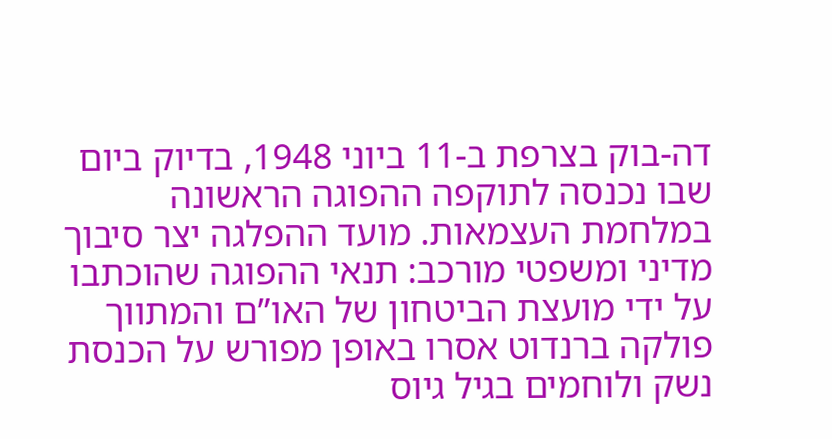דה-בוק בצרפת ב-11 ביוני 1948, בדיוק ביום שבו נכנסה לתוקפה ההפוגה הראשונה במלחמת העצמאות. מועד ההפלגה יצר סיבוך מדיני ומשפטי מורכב: תנאי ההפוגה שהוכתבו על ידי מועצת הביטחון של האו”ם והמתווך פולקה ברנדוט אסרו באופן מפורש על הכנסת נשק ולוחמים בגיל גיוס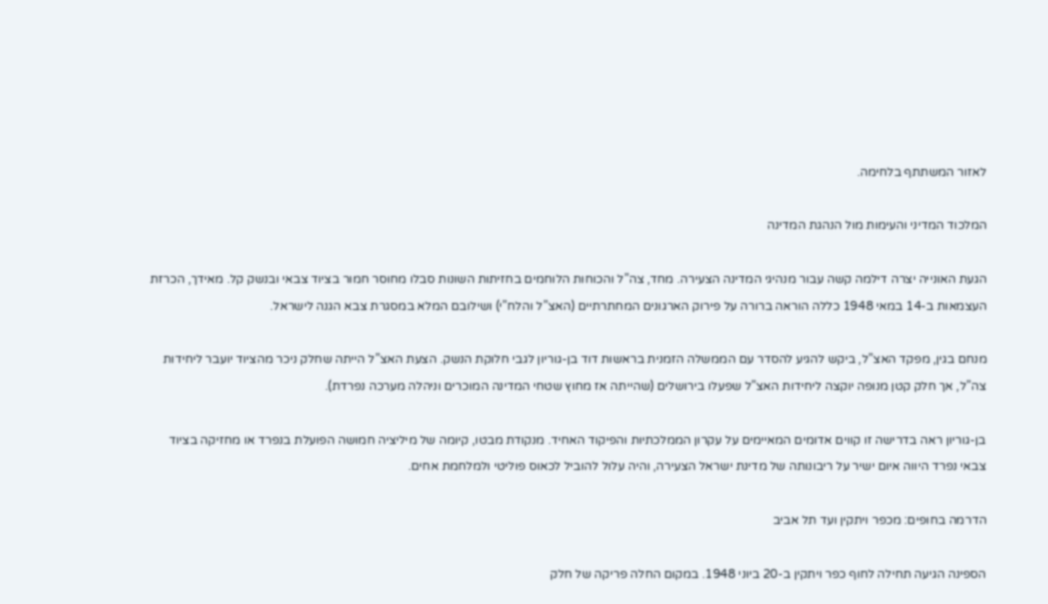לאזור המשתתף בלחימה.

המלכוד המדיני והעימות מול הנהגת המדינה

הגעת האונייה יצרה דילמה קשה עבור מנהיגי המדינה הצעירה. מחד, צה”ל והכוחות הלוחמים בחזיתות השונות סבלו מחוסר חמור בציוד צבאי ובנשק קל. מאידך, הכרזת העצמאות ב-14 במאי 1948 כללה הוראה ברורה על פירוק הארגונים המחתרתיים (האצ”ל והלח”י) ושילובם המלא במסגרת צבא הגנה לישראל.

מנחם בגין, מפקד האצ”ל, ביקש להגיע להסדר עם הממשלה הזמנית בראשות דוד בן-גוריון לגבי חלוקת הנשק. הצעת האצ”ל הייתה שחלק ניכר מהציוד יועבר ליחידות צה”ל, אך חלק קטן מנופה יוקצה ליחידות האצ”ל שפעלו בירושלים (שהייתה אז מחוץ שטחי המדינה המוכרים וניהלה מערכה נפרדת).

בן-גוריון ראה בדרישה זו קווים אדומים המאיימים על עקרון הממלכתיות והפיקוד האחיד. מנקודת מבטו, קיומה של מיליציה חמושה הפועלת בנפרד או מחזיקה בציוד צבאי נפרד היווה איום ישיר על ריבונותה של מדינת ישראל הצעירה, והיה עלול להוביל לכאוס פוליטי ולמלחמת אחים.

הדרמה בחופים: מכפר ויתקין ועד תל אביב

הספינה הגיעה תחילה לחוף כפר ויתקין ב-20 ביוני 1948. במקום החלה פריקה של חלק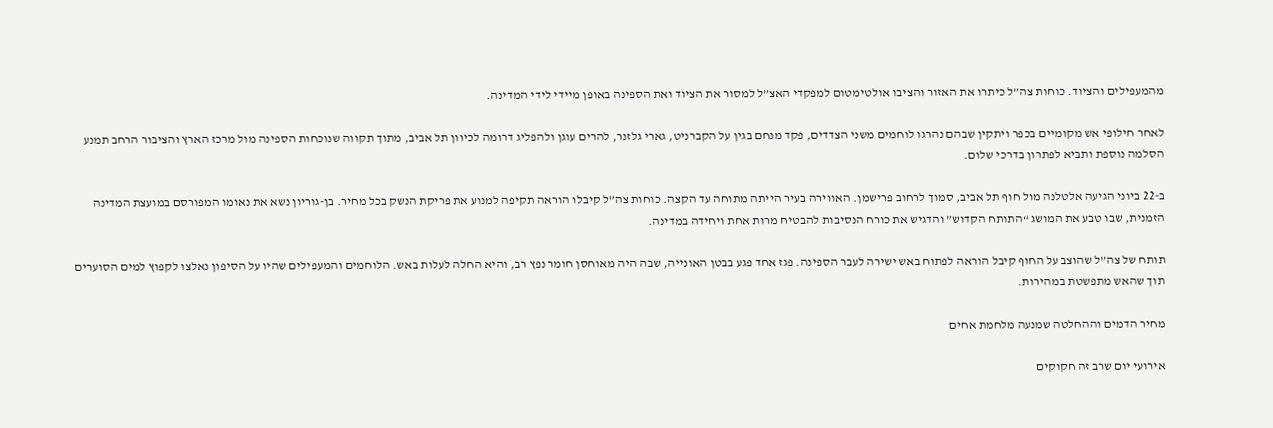מהמעפילים והציוד. כוחות צה”ל כיתרו את האזור והציבו אולטימטום למפקדי האצ”ל למסור את הציוד ואת הספינה באופן מיידי לידי המדינה.

לאחר חילופי אש מקומיים בכפר ויתקין שבהם נהרגו לוחמים משני הצדדים, פקד מנחם בגין על הקברניט, גארי גלזנר, להרים עוגן ולהפליג דרומה לכיוון תל אביב, מתוך תקווה שנוכחות הספינה מול מרכז הארץ והציבור הרחב תמנע הסלמה נוספת ותביא לפתרון בדרכי שלום.

ב-22 ביוני הגיעה אלטלנה מול חוף תל אביב, סמוך לרחוב פרישמן. האווירה בעיר הייתה מתוחה עד הקצה. כוחות צה”ל קיבלו הוראה תקיפה למנוע את פריקת הנשק בכל מחיר. בן-גוריון נשא את נאומו המפורסם במועצת המדינה הזמנית, שבו טבע את המושג “התותח הקדוש” והדגיש את כורח הנסיבות להבטיח מרות אחת ויחידה במדינה.

תותח של צה”ל שהוצב על החוף קיבל הוראה לפתוח באש ישירה לעבר הספינה. פגז אחד פגע בבטן האונייה, שבה היה מאוחסן חומר נפץ רב, והיא החלה לעלות באש. הלוחמים והמעפילים שהיו על הסיפון נאלצו לקפוץ למים הסוערים תוך שהאש מתפשטת במהירות.

מחיר הדמים וההחלטה שמנעה מלחמת אחים

אירועי יום שרב זה חקוקים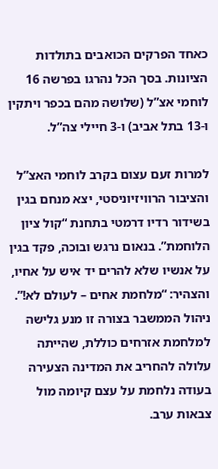כאחד הפרקים הכואבים בתולדות הציונות. בסך הכל נהרגו בפרשה 16 לוחמי אצ”ל (שלושה מהם בכפר ויתקין ו-13 בתל אביב) ו-3 חיילי צה”ל.

למרות זעם עצום בקרב לוחמי האצ”ל והציבור הרוויזיוניסטי, יצא מנחם בגין בשידור רדיו דרמטי בתחנת “קול ציון הלוחמת”. בנאום נרגש ובוכה, פקד בגין על אנשיו שלא להרים יד איש על אחיו, והצהיר: “מלחמת אחים – לעולם לא!”. ניהול הממשבר בצורה זו מנע גלישה למלחמת אזרחים כוללת, שהייתה עלולה להחריב את המדינה הצעירה בעודה נלחמת על עצם קיומה מול צבאות ערב.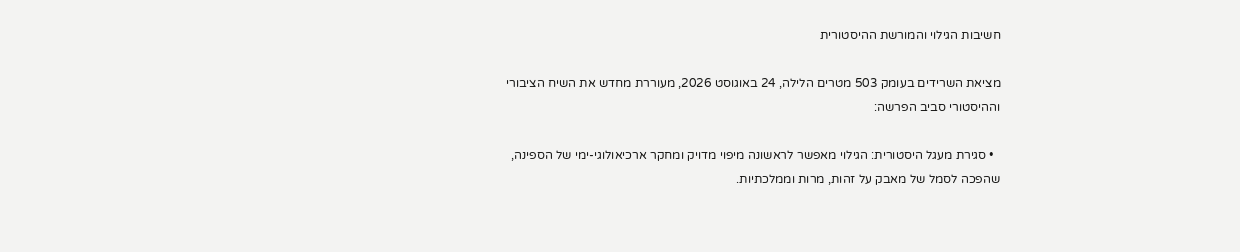חשיבות הגילוי והמורשת ההיסטורית

מציאת השרידים בעומק 503 מטרים הלילה, 24 באוגוסט 2026, מעוררת מחדש את השיח הציבורי וההיסטורי סביב הפרשה:

  • סגירת מעגל היסטורית: הגילוי מאפשר לראשונה מיפוי מדויק ומחקר ארכיאולוגי-ימי של הספינה, שהפכה לסמל של מאבק על זהות, מרות וממלכתיות.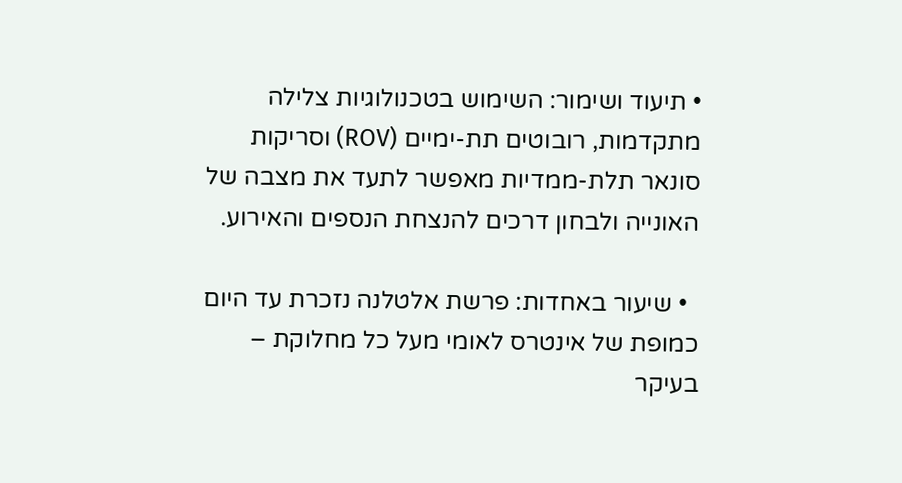• תיעוד ושימור: השימוש בטכנולוגיות צלילה מתקדמות, רובוטים תת-ימיים (ROV) וסריקות סונאר תלת-ממדיות מאפשר לתעד את מצבה של האונייה ולבחון דרכים להנצחת הנספים והאירוע.

  • שיעור באחדות: פרשת אלטלנה נזכרת עד היום כמופת של אינטרס לאומי מעל כל מחלוקת – בעיקר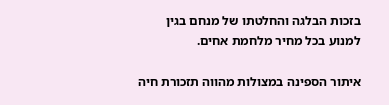בזכות הבלגה והחלטתו של מנחם בגין למנוע בכל מחיר מלחמת אחים.

איתור הספינה במצולות מהווה תזכורת חיה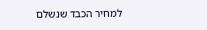למחיר הכבד שנשלם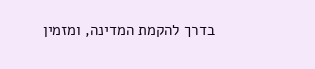בדרך להקמת המדינה, ומזמין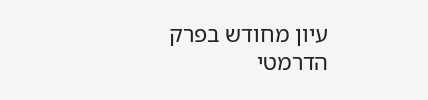עיון מחודש בפרק הדרמטי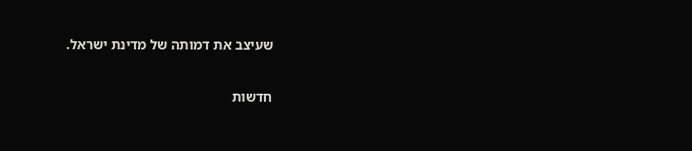שעיצב את דמותה של מדינת ישראל.

חדשות